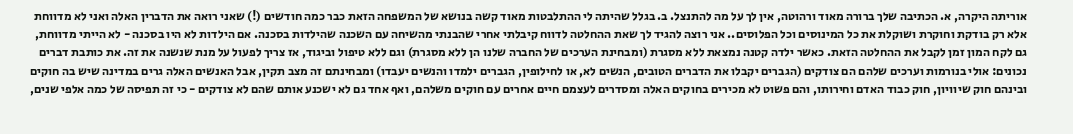אוריתה היקרה, א. הכתיבה שלך ברורה מאוד ורהוטה, אין לך על מה להתנצל. ב. בגלל שהיתה לי ההתלבטות מאוד קשה בנושא של המשפחה הזאת כבר כמה חודשים (!) שאני רואה את הדברין האלה ואני לא מדווחת אלא רק בודקת וחוקרת ושוקלת את כל המינוסים וכל הפלוסים.. אני רוצה להגיד לך שאת ההחלטה לדווח קיבלתי אחרי שהבנתי מהשיחה עם השכנה שהילדות בסכנה. אם הילדות לא היו בסכנה - לא הייתי מדווחת, גם לקח המון זמן לקבל את ההחלטה הזאת. כאשר ילדה קטנה נמצאת ללא מסגרת (ומבחינת הערכים של החברה שלנו הן ללא מסגרת) וגם ללא טיפול וביגוד, אז צריך לפעול על מנת שנשנה את זה. את כותבת דברים נכונים: אולי בנורמות וערכים שלהם הם צודקים (הגברים יקבלו את הדברים הטובים, הנשים לא, או לחילופין, הגברים ילמדו והנשים יעבדו) ומבחינתם זה מצב תקין, אבל האנשים האלה גרים במדינה שיש בה חוקים ובינהם חוק שיוויון, חוק כבוד האדם וחירותו, והם פשוט לא מכירים בחוקים האלה ומסדרים לעצמם חיים אחרים עם חוקים משלהם, ואף אחד גם לא ישכנע אותם שהם לא צודקים - כי זה תפיסה של כמה אלפי שנים,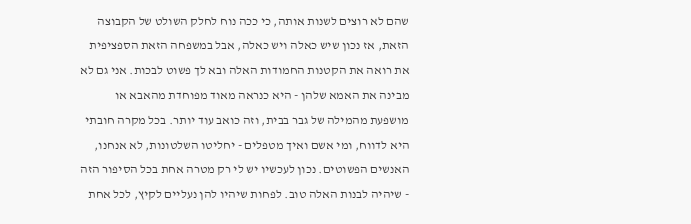שהם לא רוצים לשנות אותה, כי ככה נוח לחלק השולט של הקבוצה הזאת, אז נכון שיש כאלה ויש כאלה, אבל במשפחה הזאת הספציפית את רואה את הקטנות החמודות האלה ובא לך פשוט לבכות. אני גם לא מבינה את האמא שלהן - היא כנראה מאוד מפוחדת מהאבא או מושפעת מהמילה של גבר בבית, וזה כואב עוד יותר. בכל מקרה חובתי היא לדווח, ומי אשם ואיך מטפלים - יחליטו השלטונות, לא אנחנו, האנשים הפשוטים. נכון לעכשיו יש לי רק מטרה אחת בכל הסיפור הזה - שיהיה לבנות האלה טוב. לפחות שיהיו להן נעליים לקיץ, לכל אחת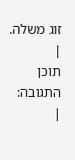זוג משלה.
|
תוכן התגובה:
|